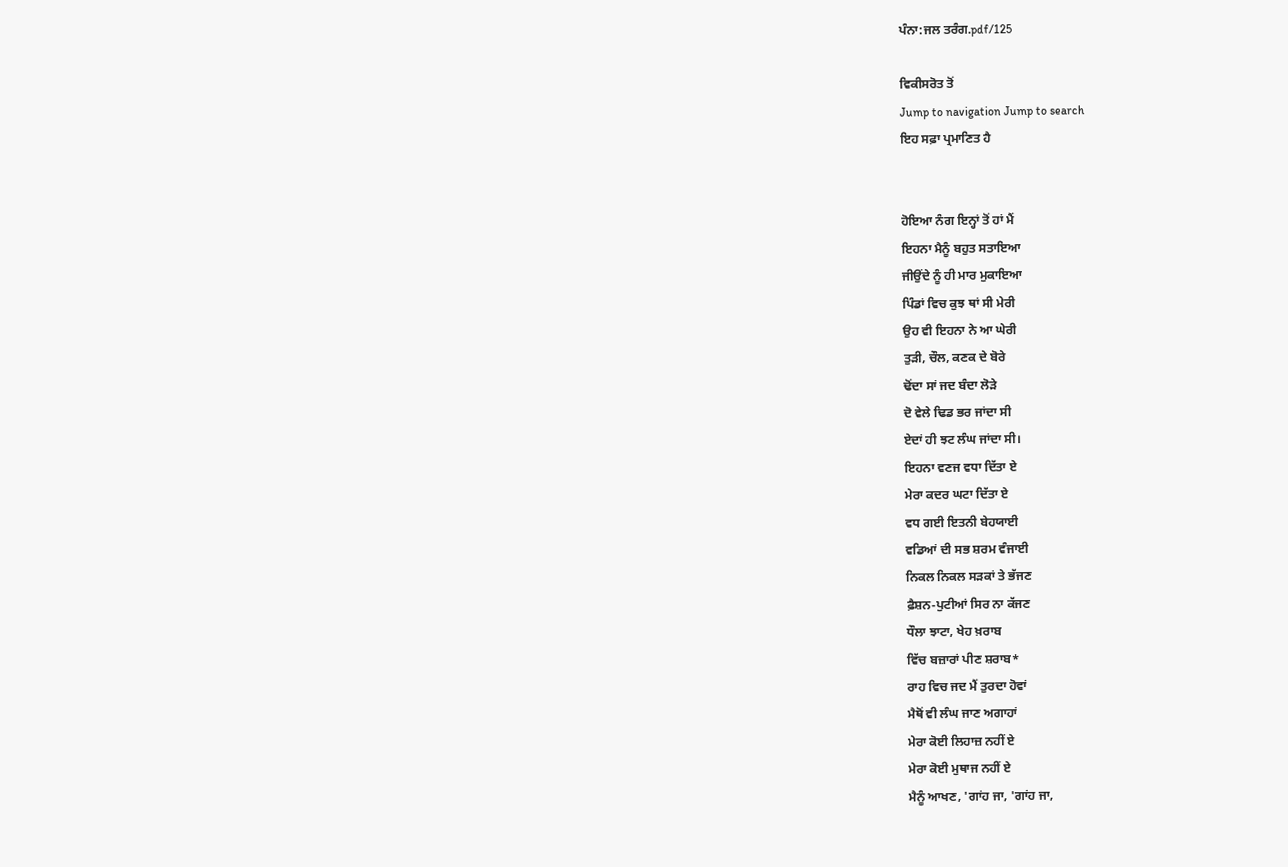ਪੰਨਾ:ਜਲ ਤਰੰਗ.pdf/125

ਵਿਕੀਸਰੋਤ ਤੋਂ
Jump to navigation Jump to search
ਇਹ ਸਫ਼ਾ ਪ੍ਰਮਾਣਿਤ ਹੈ


ਹੋਇਆ ਨੰਗ ਇਨ੍ਹਾਂ ਤੋਂ ਹਾਂ ਮੈਂ
ਇਹਨਾ ਮੈਨੂੰ ਬਹੁਤ ਸਤਾਇਆ
ਜੀਉਂਦੇ ਨੂੰ ਹੀ ਮਾਰ ਮੁਕਾਇਆ
ਪਿੰਡਾਂ ਵਿਚ ਕੁਝ ਥਾਂ ਸੀ ਮੇਰੀ
ਉਹ ਵੀ ਇਹਨਾ ਨੇ ਆ ਘੇਰੀ
ਤੁੜੀ, ਚੌਲ, ਕਣਕ ਦੇ ਬੋਰੇ
ਢੋਂਦਾ ਸਾਂ ਜਦ ਬੰਦਾ ਲੋੜੇ
ਦੋ ਵੇਲੇ ਢਿਡ ਭਰ ਜਾਂਦਾ ਸੀ
ਏਦਾਂ ਹੀ ਝਟ ਲੰਘ ਜਾਂਦਾ ਸੀ।
ਇਹਨਾ ਵਣਜ ਵਧਾ ਦਿੱਤਾ ਏ
ਮੇਰਾ ਕਦਰ ਘਟਾ ਦਿੱਤਾ ਏ
ਵਧ ਗਈ ਇਤਨੀ ਬੇਹਯਾਈ
ਵਡਿਆਂ ਦੀ ਸਭ ਸ਼ਰਮ ਵੰਜਾਈ
ਨਿਕਲ ਨਿਕਲ ਸੜਕਾਂ ਤੇ ਭੱਜਣ
ਫ਼ੈਸ਼ਨ-ਪੁਟੀਆਂ ਸਿਰ ਨਾ ਕੱਜਣ
ਧੌਲਾ ਝਾਟਾ, ਖੇਹ ਖ਼ਰਾਬ
ਵਿੱਚ ਬਜ਼ਾਰਾਂ ਪੀਣ ਸ਼ਰਾਬ*
ਰਾਹ ਵਿਚ ਜਦ ਮੈਂ ਤੁਰਦਾ ਹੋਵਾਂ
ਮੈਥੋਂ ਵੀ ਲੰਘ ਜਾਣ ਅਗਾਹਾਂ
ਮੇਰਾ ਕੋਈ ਲਿਹਾਜ਼ ਨਹੀਂ ਏ
ਮੇਰਾ ਕੋਈ ਮੁਥਾਜ ਨਹੀਂ ਏ
ਮੈਨੂੰ ਆਖਣ, 'ਗਾਂਹ ਜਾ, 'ਗਾਂਹ ਜਾ,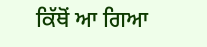ਕਿੱਥੋਂ ਆ ਗਿਆ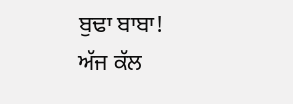ਬੁਢਾ ਬਾਬਾ!
ਅੱਜ ਕੱਲ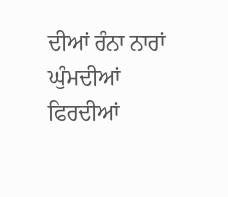ਦੀਆਂ ਰੰਨਾ ਨਾਰਾਂ
ਘੁੰਮਦੀਆਂ ਫਿਰਦੀਆਂ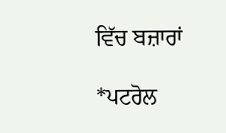ਵਿੱਚ ਬਜ਼ਾਰਾਂ

*ਪਟਰੋਲ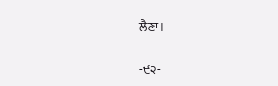ਲੈਣਾ।

-੯੨-